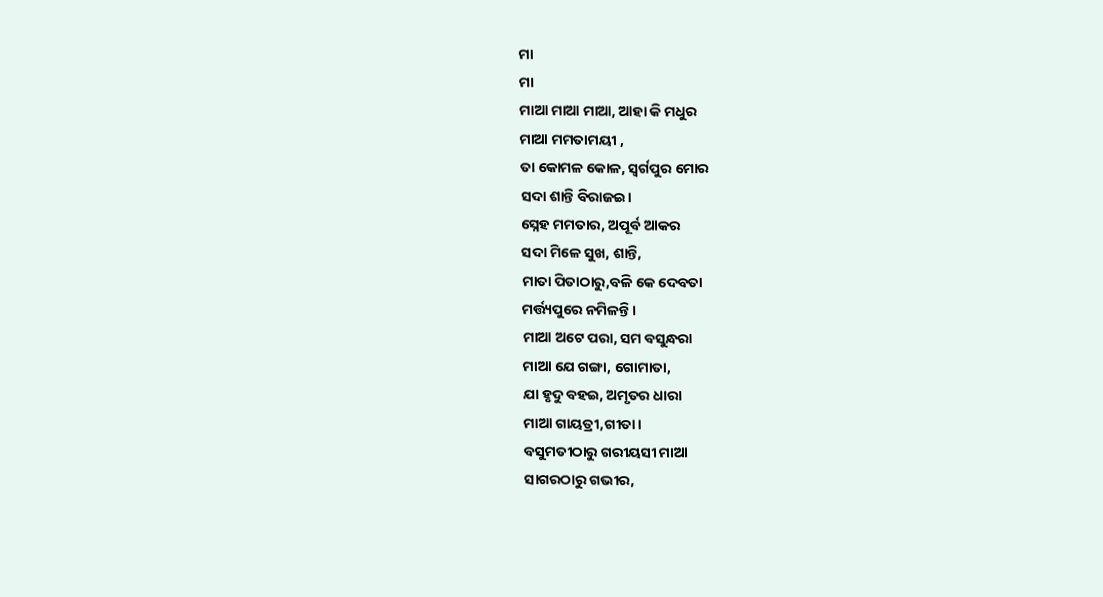ମା
ମା
ମାଆ ମାଆ ମାଆ, ଆହା କି ମଧୁର
ମାଆ ମମତାମୟୀ ,
ତା କୋମଳ କୋଳ, ସ୍ବର୍ଗପୁର ମୋର
ସଦା ଶାନ୍ତି ବିରାଜଇ।
ସ୍ନେହ ମମତାର, ଅପୂର୍ବ ଆକର
ସଦା ମିଳେ ସୁଖ, ଶାନ୍ତି,
ମାତା ପିତାଠାରୁ,ବଳି କେ ଦେବତା
ମର୍ତ୍ତ୍ୟପୁରେ ନମିଳନ୍ତି।
ମାଆ ଅଟେ ପରା, ସମ ବସୁନ୍ଧରା
ମାଆ ଯେ ଗଙ୍ଗା, ଗୋମାତା,
ଯା ହୃଦୁ ବହଇ, ଅମୃତର ଧାରା
ମାଆ ଗାୟତ୍ରୀ,ଗୀତା।
ବସୁମତୀଠାରୁ ଗରୀୟସୀ ମାଆ
ସାଗରଠାରୁ ଗଭୀର,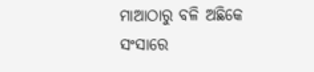ମାଆଠାରୁ ବଳି ଅଛିକେ ସଂସାରେ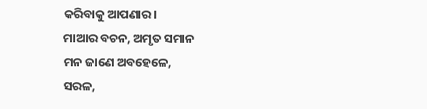କରିବାକୁ ଆପଣାର।
ମାଆର ବଚନ, ଅମୃତ ସମାନ
ମନ ଜାଣେ ଅବହେଳେ,
ସରଳ,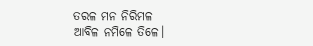ତରଳ ମନ ନିରିମଳ
ଆବିଳ ନମିଳେ ତିଳେ।